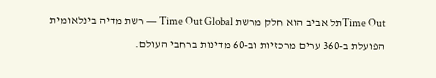Time Outתל אביב הוא חלק מרשת Time Out Global — רשת מדיה בינלאומית הפועלת ב-360 ערים מרכזיות וב-60 מדינות ברחבי העולם.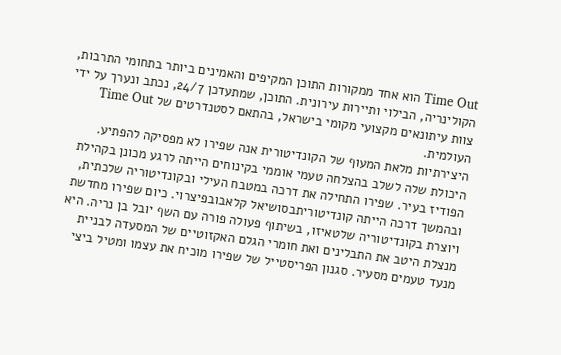Time Out הוא אחד ממקורות התוכן המקיפים והאמינים ביותר בתחומי התרבות, הקולינריה, הבילוי ותיירות עירונית. התוכן, שמתעדכן 24/7, נכתב ונערך על ידי צוות עיתונאים מקצועי מקומי בישראל, בהתאם לסטנדרטים של Time Out העולמית.
היצירתיות מלאת המעוף של הקונדיטורית אנה שפירו לא מפסיקה להפתיע. היכולת שלה לשלב בהצלחה טעמי אוממי בקינוחים הייתה לרגע מכונן בקהילת הפודיז בעיר. שפירו התחילה את דרכה במטבח העילי ובקונדיטוריה שלכתית, ובהמשך דרכה הייתה קונדיטוריתבסושיאל קלאבובפיצרוי. כיום שפירו מחדשת ויוצרת בקונדיטוריה שלטאיזו, בשיתוף פעולה פורה עם השף יובל בן נריה. היא מנצלת היטב את התבלינים ואת חומרי הגלם האקזוטיים של המסעדה לבניית מנעד טעמים מסעיר. סגנון הפריסטייל של שפירו מוכיח את עצמו ומטיל ביצי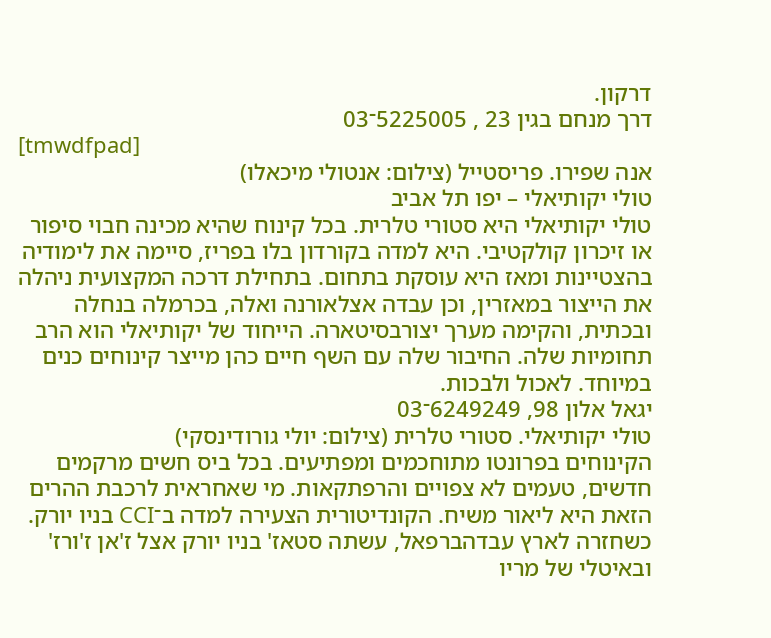דרקון.
דרך מנחם בגין 23 , 5225005־03
[tmwdfpad]
אנה שפירו. פריסטייל (צילום: אנטולי מיכאלו)
טולי יקותיאלי – יפו תל אביב
טולי יקותיאלי היא סטורי טלרית. בכל קינוח שהיא מכינה חבוי סיפור או זיכרון קולקטיבי. היא למדה בקורדון בלו בפריז, סיימה את לימודיה בהצטיינות ומאז היא עוסקת בתחום. בתחילת דרכה המקצועית ניהלה את הייצור במאזרין, וכן עבדה אצלאורנה ואלה, בכרמלה בנחלה ובכתית, והקימה מערך יצורבסיטארה. הייחוד של יקותיאלי הוא הרב תחומיות שלה. החיבור שלה עם השף חיים כהן מייצר קינוחים כנים במיוחד. לאכול ולבכות.
יגאל אלון 98, 6249249־03
טולי יקותיאלי. סטורי טלרית (צילום: יולי גורודינסקי)
הקינוחים בפרונטו מתוחכמים ומפתיעים. בכל ביס חשים מרקמים חדשים, טעמים לא צפויים והרפתקאות. מי שאחראית לרכבת ההרים הזאת היא ליאור משיח. הקונדיטורית הצעירה למדה ב־CCI בניו יורק. כשחזרה לארץ עבדהברפאל, עשתה סטאז' בניו יורק אצל ז'אן ז'ורז' ובאיטלי של מריו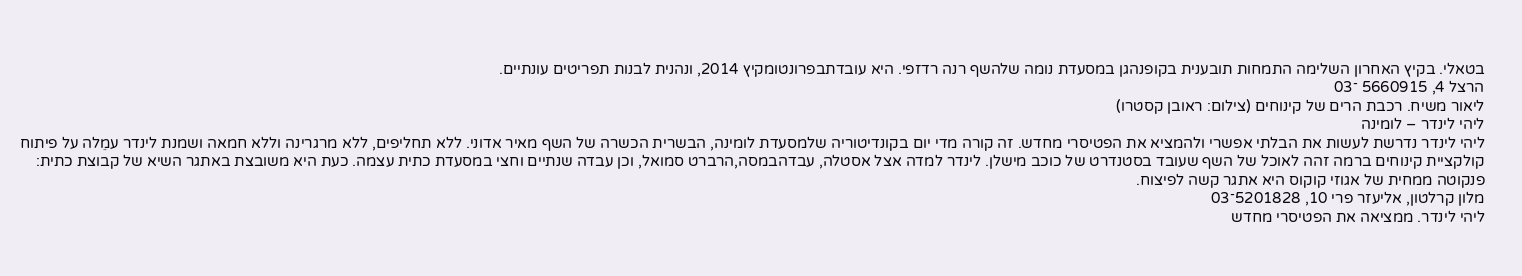בטאלי. בקיץ האחרון השלימה התמחות תובענית בקופנהגן במסעדת נומה שלהשף רנה רדזפי. היא עובדתבפרונטומקיץ 2014, ונהנית לבנות תפריטים עונתיים.
הרצל 4, 5660915 ־03
ליאור משיח. רכבת הרים של קינוחים (צילום: ראובן קסטרו)
ליהי לינדר – לומינה
ליהי לינדר נדרשת לעשות את הבלתי אפשרי ולהמציא את הפטיסרי מחדש. זה קורה מדי יום בקונדיטוריה שלמסעדת לומינה, הבשרית הכשרה של השף מאיר אדוני. ללא תחליפים, ללא מרגרינה וללא חמאה ושמנת לינדר עמֵלה על פיתוח קולקציית קינוחים ברמה זהה לאוכל של השף שעובד בסטנדרט של כוכב מישלן. לינדר למדה אצל אסטלה, עבדהבמסה,הרברט סמואל, וכן עבדה שנתיים וחצי במסעדת כתית עצמה. כעת היא משובצת באתגר השיא של קבוצת כתית: פנקוטה ממחית של אגוזי קוקוס היא אתגר קשה לפיצוח.
מלון קרלטון, אליעזר פרי 10, 5201828־03
ליהי לינדר. ממציאה את הפטיסרי מחדש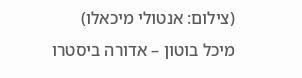(צילום: אנטולי מיכאלו)
מיכל בוטון – אדורה ביסטרו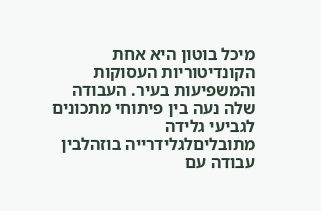מיכל בוטון היא אחת הקונדיטוריות העסוקות והמשפיעות בעיר. העבודה שלה נעה בין פיתוחי מתכונים לגביעי גלידה מתובליםלגלידרייה בוזהלבין עבודה עם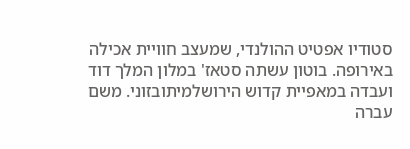סטודיו אפטיט ההולנדי, שמעצב חוויית אכילה באירופה. בוטון עשתה סטאז' במלון המלך דוד ועבדה במאפיית קדוש הירושלמיתובזוני. משם עברה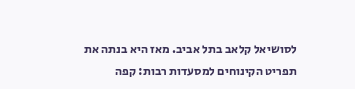לסושיאל קלאב בתל אביב. מאז היא בנתה את תפריט הקינוחים למסעדות רבות: קפה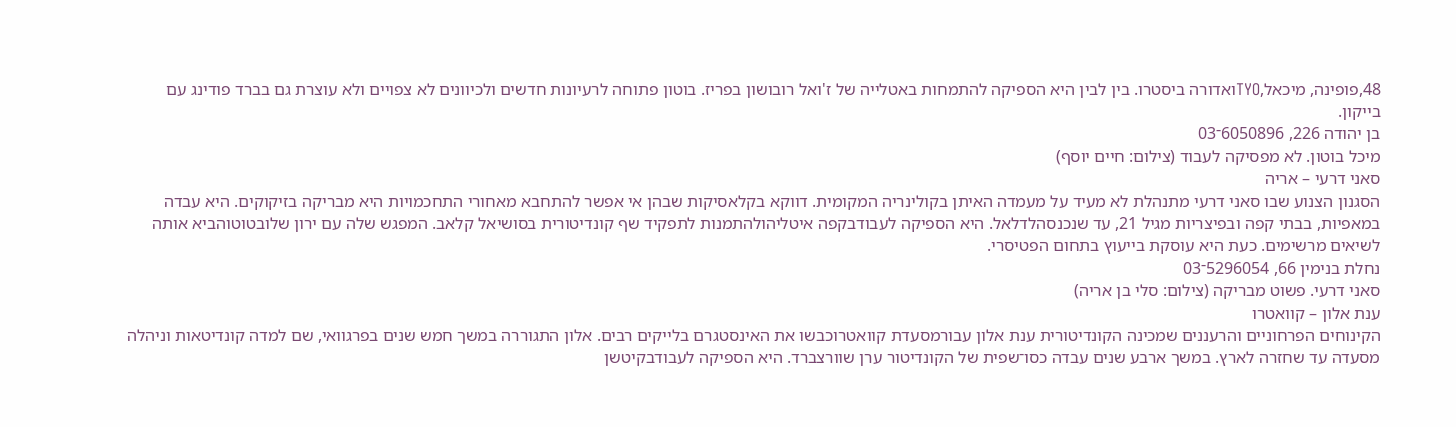48,פופינה, מיכאל,TYOואדורה ביסטרו. בין לבין היא הספיקה להתמחות באטלייה של ז'ואל רובושון בפריז. בוטון פתוחה לרעיונות חדשים ולכיוונים לא צפויים ולא עוצרת גם בברד פודינג עם בייקון.
בן יהודה 226, 6050896־03
מיכל בוטון. לא מפסיקה לעבוד (צילום: חיים יוסף)
סאני דרעי – אריה
הסגנון הצנוע שבו סאני דרעי מתנהלת לא מעיד על מעמדה האיתן בקולינריה המקומית. דווקא בקלאסיקות שבהן אי אפשר להתחבא מאחורי התחכמויות היא מבריקה בזיקוקים. היא עבדה במאפיות, בבתי קפה ובפיצריות מגיל 21, עד שנכנסהלדלאל. היא הספיקה לעבודבקפה איטליהולהתמנות לתפקיד שף קונדיטורית בסושיאל קלאב. המפגש שלה עם ירון שלובטוטוהביא אותה לשיאים מרשימים. כעת היא עוסקת בייעוץ בתחום הפטיסרי.
נחלת בנימין 66, 5296054־03
סאני דרעי. פשוט מבריקה (צילום: סלי בן אריה)
ענת אלון – קוואטרו
הקינוחים הפרחוניים והרעננים שמכינה הקונדיטורית ענת אלון עבורמסעדת קוואטרוכבשו את האינסטגרם בלייקים רבים. אלון התגוררה במשך חמש שנים בפרגוואי, שם למדה קונדיטאות וניהלה מסעדה עד שחזרה לארץ. במשך ארבע שנים עבדה כסו־שפית של הקונדיטור ערן שוורצברד. היא הספיקה לעבודבקיטשן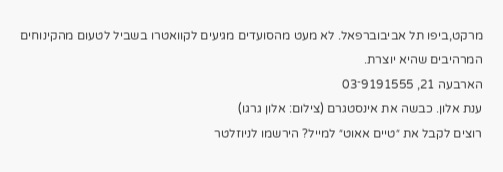מרקט,ביפו תל אביבוברפאל. לא מעט מהסועדים מגיעים לקוואטרו בשביל לטעום מהקינוחים המרהיבים שהיא יוצרת.
הארבעה 21, 9191555־03
ענת אלון. כבשה את אינסטגרם (צילום: אלון גרגו)
רוצים לקבל את ״טיים אאוט״ למייל? הירשמו לניוזלטר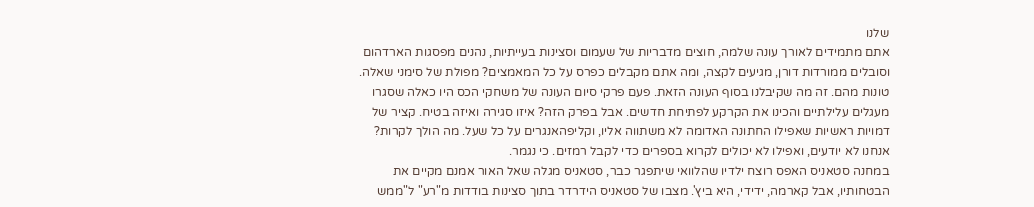שלנו
אתם מתמידים לאורך עונה שלמה, חוצים מדבריות של שעמום וסצינות בעייתיות, נהנים מפסגות הארדהום וסובלים ממורדות דורן, מגיעים לקצה, ומה אתם מקבלים כפרס על כל המאמצים? מפולת של סימני שאלה. טונות מהם. זה מה שקיבלנו בסוף העונה הזאת. פעם פרקי סיום העונה של משחקי הכס היו כאלה שסגרו מעגלים עלילתיים והכינו את הקרקע לפתיחת חדשים. אבל בפרק הזה? איזו סגירה ואיזה בטיח. קציר של דמויות ראשיות שאפילו החתונה האדומה לא משתווה אליו, וקליפהאנגרים על כל שעל. מה הולך לקרות? אנחנו לא יודעים, ואפילו לא יכולים לקרוא בספרים כדי לקבל רמזים. כי נגמר.
במחנה סטאניס האפס רוצח ילדיו שהלוואי שיתפגר כבר, סטאניס מגלה שאל האור אמנם מקיים את הבטחותיו, אבל קארמה, ידידי, היא ביץ'. מצבו של סטאניס הידרדר בתוך סצינות בודדות מ"רע" ל"ממש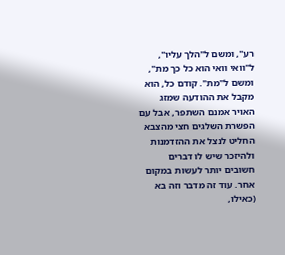רע", ומשם ל"הלך עליו", ל"וואי וואי הוא כל כך מת", ומשם ל"מת". קודם כל, הוא מקבל את ההודעה שמזג האויר אמנם השתפר, אבל עם הפשרת השלגים חצי מהצבא החליט לנצל את ההזדמנות ולהיזכר שיש לו דברים חשובים יותר לעשות במקום אחר. עוד זה מדבר וזה בא (כאילו,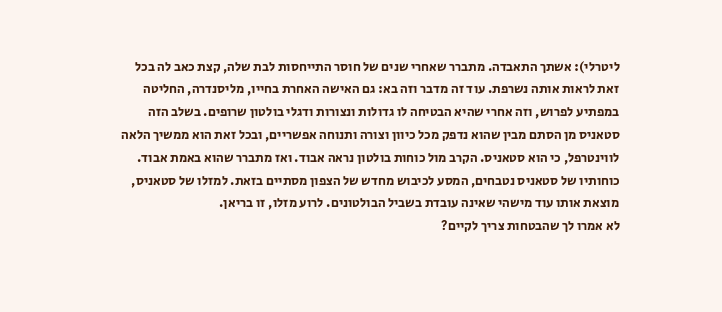ליטרלי): אשתך התאבדה. מתברר שאחרי שנים של חוסר התייחסות לבת שלה, קצת כאב לה בכל זאת לראות אותה נשרפת. עוד זה מדבר וזה בא: גם האישה האחרת בחייו, מליסנדרה, החליטה במפתיע לפרוש, וזה אחרי שהיא הבטיחה לו גדולות ונצורות ודגלי בולטון שרופים. בשלב הזה סטאניס מן הסתם מבין שהוא נדפק מכל כיוון וצורה ותנוחה אפשריים, ובכל זאת הוא ממשיך הלאה לווינטרפל, כי הוא סטאניס. הקרב מול כוחות בולטון נראה אבוד. ואז מתברר שהוא באמת אבוד. כוחותיו של סטאניס נטבחים, המסע לכיבוש מחדש של הצפון מסתיים בזאת. למזלו של סטאניס, מוצאת אותו עוד מישהי שאינה עובדת בשביל הבולטונים. לרוע מזלו, זו בריאן.
לא אמרו לך שהבטחות צריך לקיים?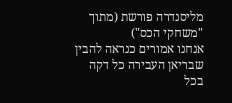מליסנדרה פורשת (מתוך "משחקי הכס")
אנחנו אמורים כנראה להבין שבריאן העבירה כל דקה בכל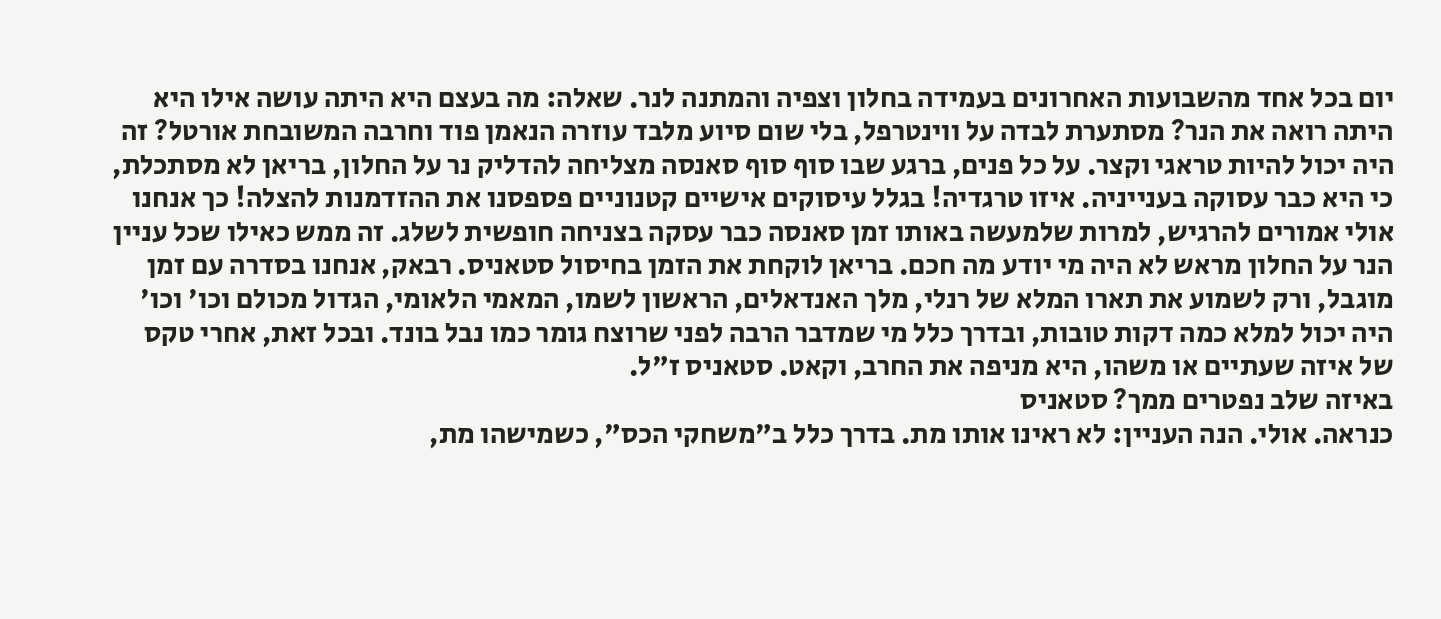יום בכל אחד מהשבועות האחרונים בעמידה בחלון וצפיה והמתנה לנר. שאלה: מה בעצם היא היתה עושה אילו היא היתה רואה את הנר? מסתערת לבדה על ווינטרפל, בלי שום סיוע מלבד עוזרה הנאמן פוד וחרבה המשובחת אורטל? זה היה יכול להיות טראגי וקצר. על כל פנים, ברגע שבו סוף סוף סאנסה מצליחה להדליק נר על החלון, בריאן לא מסתכלת, כי היא כבר עסוקה בענייניה. איזו טרגדיה! בגלל עיסוקים אישיים קטנוניים פספסנו את ההזדמנות להצלה! כך אנחנו אולי אמורים להרגיש, למרות שלמעשה באותו זמן סאנסה כבר עסקה בצניחה חופשית לשלג. זה ממש כאילו שכל עניין הנר על החלון מראש לא היה מי יודע מה חכם. בריאן לוקחת את הזמן בחיסול סטאניס. רבאק, אנחנו בסדרה עם זמן מוגבל, ורק לשמוע את תארו המלא של רנלי, מלך האנדאלים, הראשון לשמו, המאמי הלאומי, הגדול מכולם וכו' וכו' היה יכול למלא כמה דקות טובות, ובדרך כלל מי שמדבר הרבה לפני שרוצח גומר כמו נבל בונד. ובכל זאת, אחרי טקס של איזה שעתיים או משהו, היא מניפה את החרב, וקאט. סטאניס ז"ל.
באיזה שלב נפטרים ממך? סטאניס
כנראה. אולי. הנה העניין: לא ראינו אותו מת. בדרך כלל ב"משחקי הכס", כשמישהו מת,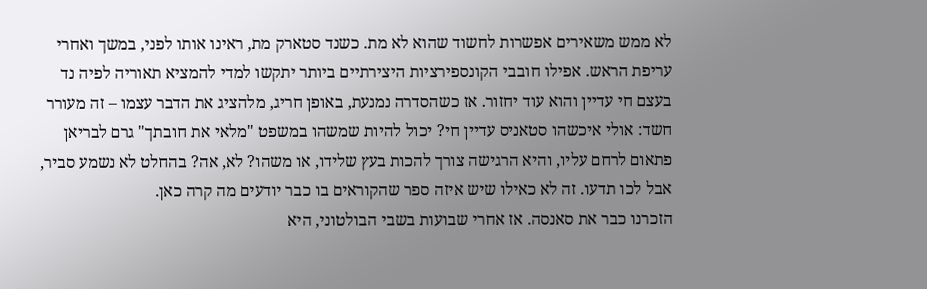לא ממש משאירים אפשרות לחשוד שהוא לא מת. כשנד סטארק מת, ראינו אותו לפני, במשך ואחרי עריפת הראש. אפילו חובבי הקונספירציות היצירתיים ביותר יתקשו למדי להמציא תאוריה לפיה נד בעצם חי עדיין והוא עוד יחזור. אז כשהסדרה נמנעת, באופן חריג, מלהציג את הדבר עצמו – זה מעורר חשד: אולי איכשהו סטאניס עדיין חי? יכול להיות שמשהו במשפט "מלאי את חובתך" גרם לבריאן פתאום לרחם עליו, והיא הרגישה צורך להכות בעץ שלידו, או משהו? לא, אה? בהחלט לא נשמע סביר, אבל לכו תדעו. זה לא כאילו שיש איזה ספר שהקוראים בו כבר יודעים מה קרה כאן.
הזכרנו כבר את סאנסה. אז אחרי שבועות בשבי הבולטוני, היא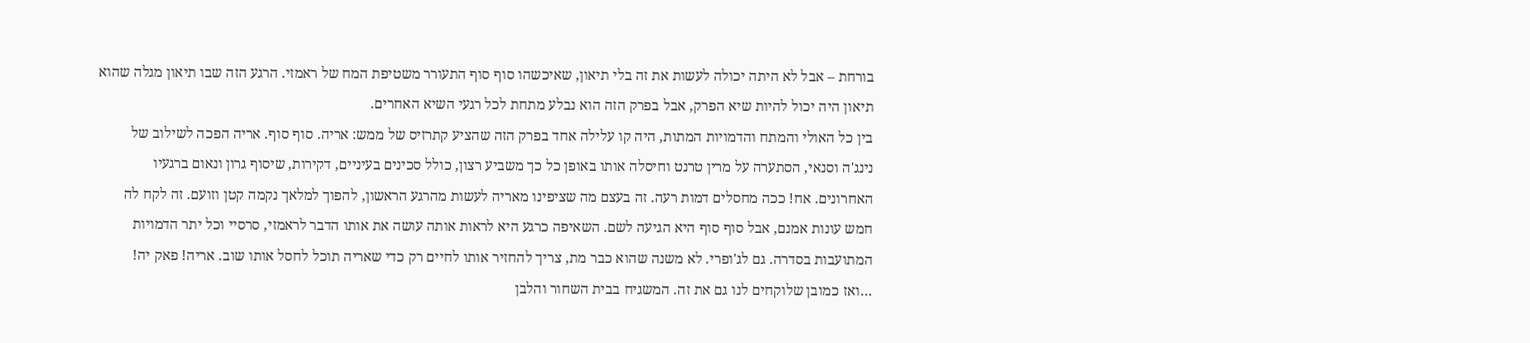בורחת – אבל לא היתה יכולה לעשות את זה בלי תיאון, שאיכשהו סוף סוף התעורר משטיפת המח של ראמזי. הרגע הזה שבו תיאון מגלה שהוא תיאון היה יכול להיות שיא הפרק, אבל בפרק הזה הוא נבלע מתחת לכל רגעי השיא האחרים.
בין כל האולי והמתח והדמויות המתות, היה קו עלילה אחד בפרק הזה שהציע קתרזיס של ממש: אריה. סוף סוף. אריה הפכה לשילוב של נינג'ה וסנאי, הסתערה על מרין טרנט וחיסלה אותו באופן כל כך משביע רצון, כולל סכינים בעיניים, דקירות, שיסוף גרון ונאום ברגעיו האחרונים. אח! ככה מחסלים דמות רעה. זה בעצם מה שציפינו מאריה לעשות מהרגע הראשון, להפוך למלאך נקמה קטן וזועם. זה לקח לה חמש עונות אמנם, אבל סוף סוף היא הגיעה לשם. השאיפה כרגע היא לראות אותה עושה את אותו הדבר לראמזי, סרסיי וכל יתר הדמויות המתועבות בסדרה. גם לג'ופרי. לא משנה שהוא כבר מת, צריך להחזיר אותו לחיים רק כדי שאריה תוכל לחסל אותו שוב. אריה! פאק יה!
…ואז כמובן שלוקחים לנו גם את זה. המשגיח בבית השחור והלבן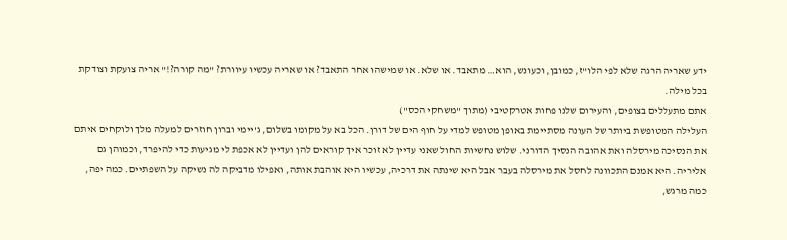ידע שאריה הרגה שלא לפי הלו"ז, כמובן, וכעונש, הוא… מתאבד. או שלא. או שמישהו אחר התאבד? או שאריה עכשיו עיוורת? "מה קורה?!" אריה צועקת וצודקת בכל מילה.
אתם מתעללים בצופים, והעירום שלנו פחות אטרקטיבי (מתוך "משחקי הכס")
העלילה המטופשת ביותר של העונה מסתיימת באופן מטופש למדי על חוף הים של דורן. הכל בא על מקומו בשלום, ג'יימי וברון חוזרים למעלה מלך ולוקחים איתם את הנסיכה מירסלה ואת אהובה הנסיך הדורני. שלוש נחשיות החול שאני עדיין לא זוכר איך קוראים להן ועדיין לא אכפת לי מגיעות כדי להיפרד, וכמוהן גם אליריה. היא אמנם התכוונה לחסל את מירסלה בעבר אבל היא שינתה את דרכיה, עכשיו היא אוהבת אותה, ואפילו מדביקה לה נשיקה על השפתיים. כמה יפה, כמה מרגש,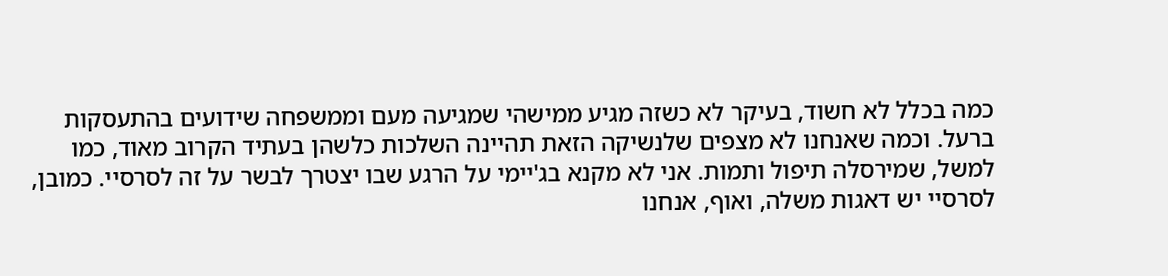כמה בכלל לא חשוד, בעיקר לא כשזה מגיע ממישהי שמגיעה מעם וממשפחה שידועים בהתעסקות ברעל. וכמה שאנחנו לא מצפים שלנשיקה הזאת תהיינה השלכות כלשהן בעתיד הקרוב מאוד, כמו למשל, שמירסלה תיפול ותמות. אני לא מקנא בג'יימי על הרגע שבו יצטרך לבשר על זה לסרסיי. כמובן, לסרסיי יש דאגות משלה, ואוף, אנחנו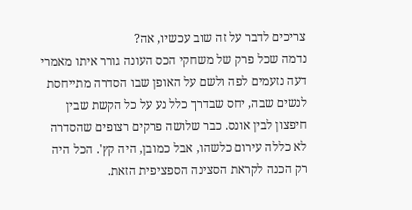צריכים לדבר על זה שוב עכשיו, אה?
נדמה שכל פרק של משחקי הכס העונה גורר איתו מאמרי דעה נזעמים לפה ולשם על האופן שבו הסדרה מתייחסת לנשים שבה, יחס שבדרך כלל נע על כל הקשת שבין חיפצון לבין אונס. כבר שלושה פרקים רצופים שהסדרה לא כללה עירום כלשהו, אבל כמובן, היה קץ'. הכל היה רק הכנה לקראת הסצינה הספציפית הזאת.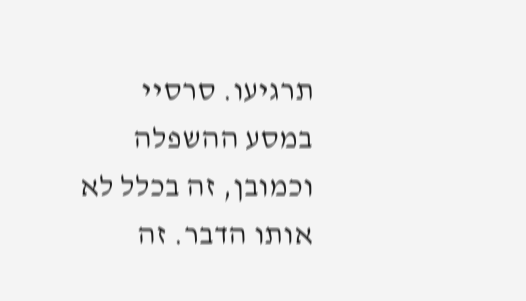תרגיעו. סרסיי במסע ההשפלה
וכמובן, זה בכלל לא אותו הדבר. זה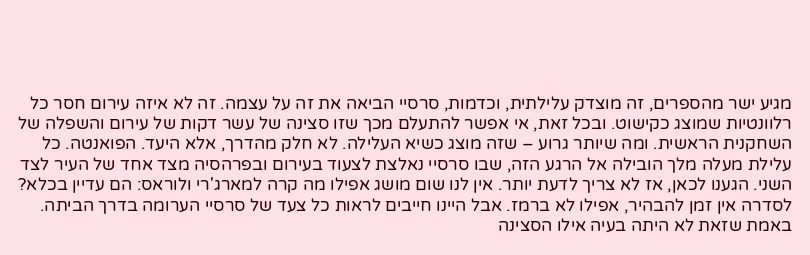מגיע ישר מהספרים, זה מוצדק עלילתית, וכדמות, סרסיי הביאה את זה על עצמה. זה לא איזה עירום חסר כל רלוונטיות שמוצג כקישוט. ובכל זאת, אי אפשר להתעלם מכך שזו סצינה של עשר דקות של עירום והשפלה של השחקנית הראשית. ומה שיותר גרוע – שזה מוצג כשיא העלילה. לא חלק מהדרך, אלא היעד. הפואנטה. כל עלילת מעלה מלך הובילה אל הרגע הזה, שבו סרסיי נאלצת לצעוד בעירום ובפרהסיה מצד אחד של העיר לצד השני. הגענו לכאן, אז לא צריך לדעת יותר. אין לנו שום מושג אפילו מה קרה למארג'רי ולוראס: הם עדיין בכלא? לסדרה אין זמן להבהיר, אפילו לא ברמז. אבל היינו חייבים לראות כל צעד של סרסיי הערומה בדרך הביתה. באמת שזאת לא היתה בעיה אילו הסצינה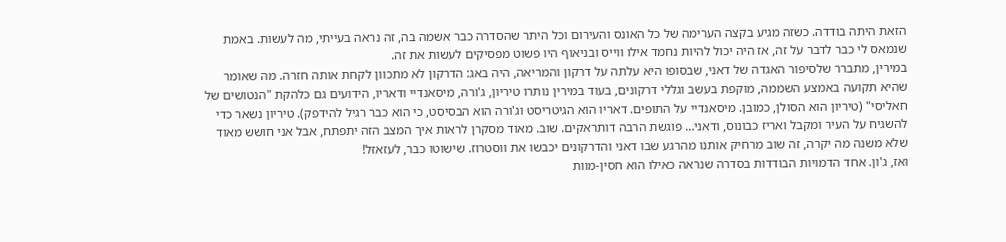הזאת היתה בודדה. כשזה מגיע בקצה הערימה של כל האונס והעירום וכל היתר שהסדרה כבר אשמה בה, זה נראה בעייתי, מה לעשות. באמת שנמאס לי כבר לדבר על זה, אז היה יכול להיות נחמד אילו ווייס ובניאוף היו פשוט מפסיקים לעשות את זה.
במירין, מתברר שלסיפור האגדה של דאני, שבסופו היא עלתה על דרקון והמריאה, היה באג: הדרקון לא מתכוון לקחת אותה חזרה. מה שאומר שהיא תקועה באמצע השממה, מוקפת בעשב וגללי דרקונים, בעוד במירין נותרו טיריון, ג'ורה, מיסאנדיי ודאריו, הידועים גם כלהקת "הנטושים של חאליסי" (טיריון הוא הסולן, כמובן. מיסאנדיי על התופים. דאריו הוא הגיטריסט וג'ורה הוא הבסיסט, כי הוא כבר רגיל להידפק). טיריון נשאר כדי להשגיח על העיר ומקבל ואריז כבונוס, ודאני… פוגשת הרבה דותראקים. שוב. מאוד מסקרן לראות איך המצב הזה יתפתח, אבל אני חושש מאוד שלא משנה מה יקרה, זה שוב מרחיק אותנו מהרגע שבו דאני והדרקונים יכבשו את ווסטרוז. שישוטו כבר, לעזאזל!
ואז, ג'ון. אחד הדמויות הבודדות בסדרה שנראה כאילו הוא חסין-מוות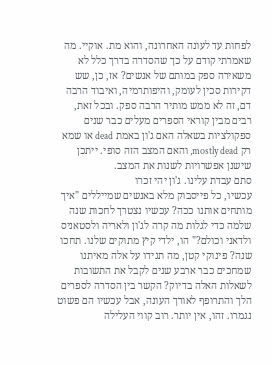לפחות עד לעונה האחרונה, והוא מת. אוקיי. מה שאמרתי קודם על כך שהסדרה בדרך כלל לא משאירה ספק במותם של אנשים? אז, כן, שש דקירות סכין לעומק, והיפותרמיה, ואיבוד הרבה דם, זה לא ממש מותיר הרבה ספק. ובכל זאת, רבים מבין קוראי הספרים מעלים כבר שנים ספקולציות בשאלה האם ג'ון באמת dead או שמא רק mostly dead, והאם המצב הזה סופי. ייתכן שישנן אפשרויות לשנות את המצב.
סתם עבדת עלינו. ג'ון יהי זכרו
עכשיו, כל פייסבוק מלא באנשים שמייללים "איך מותחים אותנו ככה? עכשיו נצטרך לחכות שנה שלמה כדי לגלות מה קרה לג'ון ולאריה ולסטאניס ולדאני וכולם?" הו, ילדי קיץ מתוקים שלנו. תחכו שנה? פינוקי קטן, מה תגידו על אלה מאיתנו שמחכים כבר ארבע שנים לקבל את התשובות לשאלות האלה בדיוק? הקשר בין הסדרה לספרים הלך והתרופף לאורך העונה, אבל עכשיו הם פשוט נגמרו. זהו, אין יותר. רוב קווי העלילה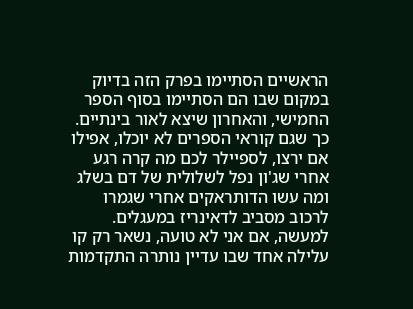הראשיים הסתיימו בפרק הזה בדיוק במקום שבו הם הסתיימו בסוף הספר החמישי, והאחרון שיצא לאור בינתיים. כך שגם קוראי הספרים לא יוכלו, אפילו אם ירצו, לספיילר לכם מה קרה רגע אחרי שג'ון נפל לשלולית של דם בשלג ומה עשו הדותראקים אחרי שגמרו לרכוב מסביב לדאינריז במעגלים. למעשה, אם אני לא טועה, נשאר רק קו עלילה אחד שבו עדיין נותרה התקדמות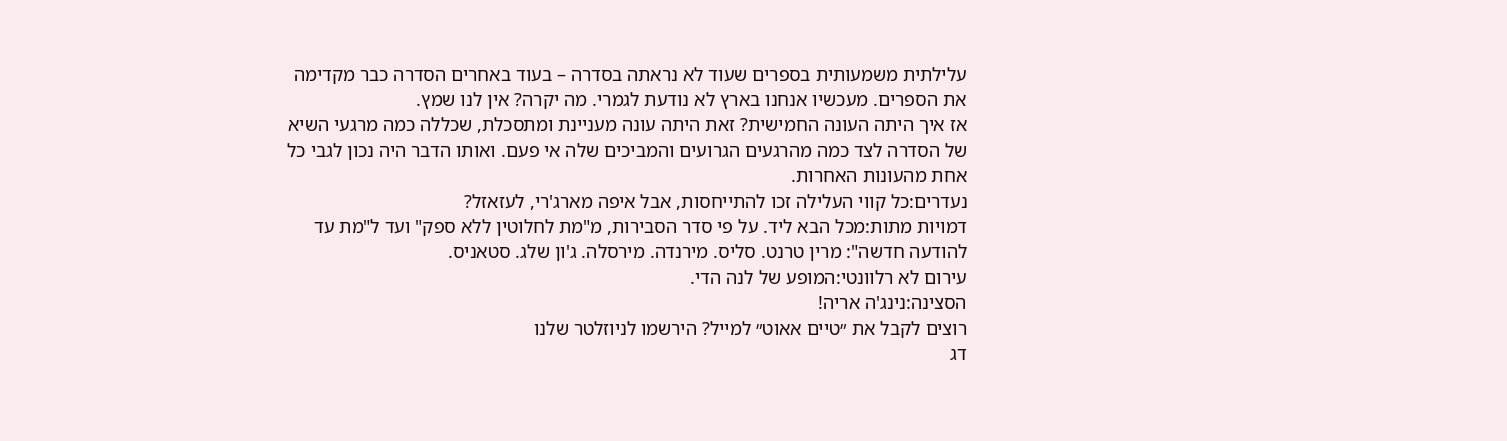עלילתית משמעותית בספרים שעוד לא נראתה בסדרה – בעוד באחרים הסדרה כבר מקדימה את הספרים. מעכשיו אנחנו בארץ לא נודעת לגמרי. מה יקרה? אין לנו שמץ.
אז איך היתה העונה החמישית? זאת היתה עונה מעניינת ומתסכלת, שכללה כמה מרגעי השיא של הסדרה לצד כמה מהרגעים הגרועים והמביכים שלה אי פעם. ואותו הדבר היה נכון לגבי כל אחת מהעונות האחרות.
נעדרים:כל קווי העלילה זכו להתייחסות, אבל איפה מארג'רי, לעזאזל?
דמויות מתות:מכל הבא ליד. על פי סדר הסבירות, מ"מת לחלוטין ללא ספק" ועד ל"מת עד להודעה חדשה": מרין טרנט. סליס. מירנדה. מירסלה. ג'ון שלג. סטאניס.
עירום לא רלוונטי:המופע של לנה הדי.
הסצינה:נינג'ה אריה!
רוצים לקבל את ״טיים אאוט״ למייל? הירשמו לניוזלטר שלנו
דג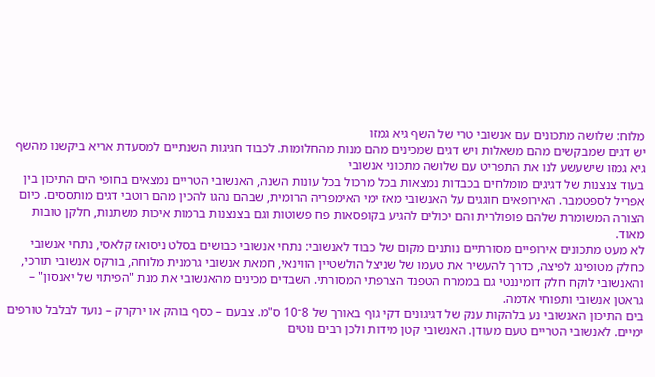מלוח: שלושה מתכונים עם אנשובי טרי של השף גיא גמזו
יש דגים שמבקשים מהם משאלות ויש דגים שמכינים מהם מנות מהחלומות. לכבוד חגיגות השנתיים למסעדת אריא ביקשנו מהשף גיא גמזו שישעשע לנו את התפריט עם שלושה מתכוני אנשובי
בעוד צנצנות של דגיגים מומלחים בכבדות נמצאות בכל מרכול בכל עונות השנה, האנשובי הטריים נמצאים בחופי הים התיכון בין אפריל לספטמבר. האירופאים חוגגים על האנשובי מאז ימי האימפריה הרומית, שבהם נהגו להכין מהם רוטבי דגים מותססים. כיום הצורה המשומרת שלהם פופולרית והם יכולים להגיע בקופסאות פח פשוטות וגם בצנצנות ברמות איכות משתנות, חלקן טובות מאוד.
לא מעט מתכונים אירופיים מסורתיים נותנים מקום של כבוד לאנשובי: נתחי אנשובי כבושים בסלט ניסואז קלאסי, נתחי אנשובי כחלק מטופינג לפיצה, כדרך להעשיר את טעמו של שניצל הולשטיין הווינאי, חמאת אנשובי גרמנית מלוחה, בורקס אנשובי תורכי, והאנשובי לוקח חלק דומיננטי גם בממרח הטפנד הצרפתי המסורתי. השבדים מכינים מהאנשובי את מנת "הפיתוי של יאנסון" – גראטן אנשובי ותפוחי אדמה.
בים התיכון האנשובי נע בלהקות ענק של דגיגונים דקי גוף באורך של 8־10 ס"מ. צבעם – כסף בוהק או ירקרק – נועד לבלבל טורפים ימיים. לאנשובי הטריים טעם מעודן. האנשובי קטן מידות ולכן רבים נוטים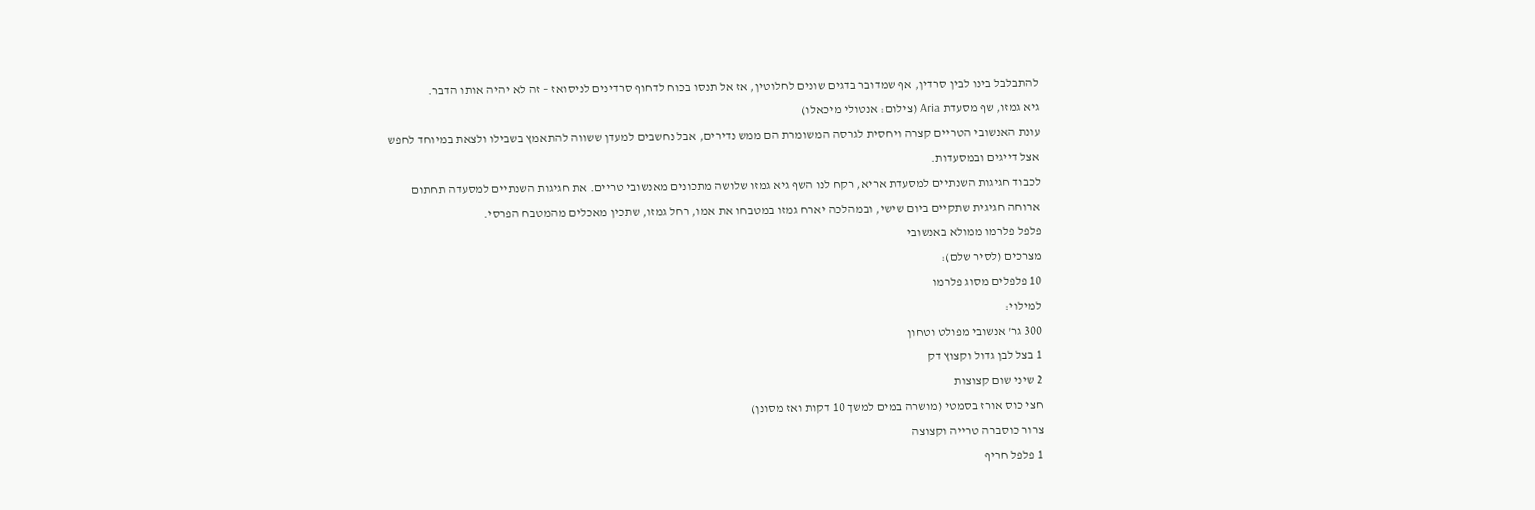להתבלבל בינו לבין סרדין, אף שמדובר בדגים שונים לחלוטין, אז אל תנסו בכוח לדחוף סרדינים לניסואז – זה לא יהיה אותו הדבר.
גיא גמזו, שף מסעדת Aria (צילום: אנטולי מיכאלו)
עונת האנשובי הטריים קצרה ויחסית לגרסה המשומרת הם ממש נדירים, אבל נחשבים למעדן ששווה להתאמץ בשבילו ולצאת במיוחד לחפש אצל דייגים ובמסעדות.
לכבוד חגיגות השנתיים למסעדת אריא, רקח לנו השף גיא גמזו שלושה מתכונים מאנשובי טריים. את חגיגות השנתיים למסעדה תחתום ארוחה חגיגית שתקיים ביום שישי, ובמהלכה יארח גמזו במטבחו את אמו, רחל גמזו, שתכין מאכלים מהמטבח הפרסי.
פלפל פלרמו ממולא באנשובי
מצרכים (לסיר שלם):
10 פלפלים מסוג פלרמו
למילוי:
300 גר' אנשובי מפולט וטחון
1 בצל לבן גדול וקצוץ דק
2 שיני שום קצוצות
חצי כוס אורז בסמטי (מושרה במים למשך 10 דקות ואז מסונן)
צרור כוסברה טרייה וקצוצה
1 פלפל חריף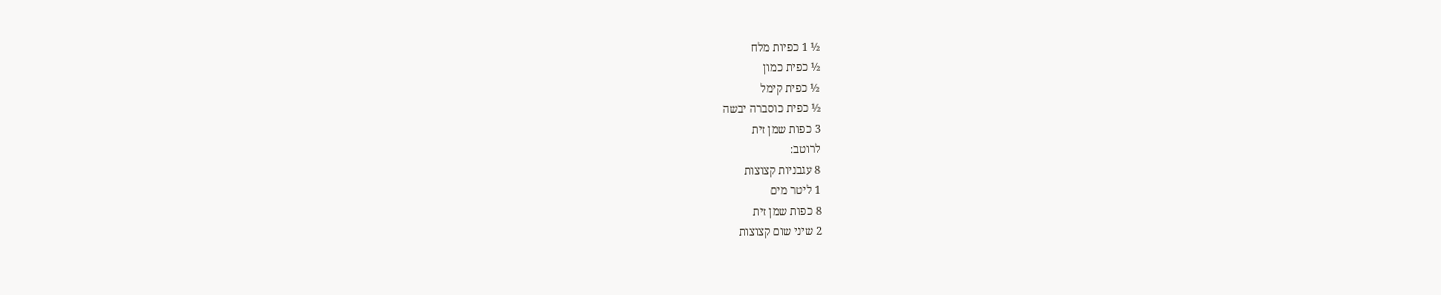½ 1 כפיות מלח
½ כפית כמון
½ כפית קימל
½ כפית כוסברה יבשה
3 כפות שמן זית
לרוטב:
8 עגבניות קצוצות
1 ליטר מים
8 כפות שמן זית
2 שיני שום קצוצות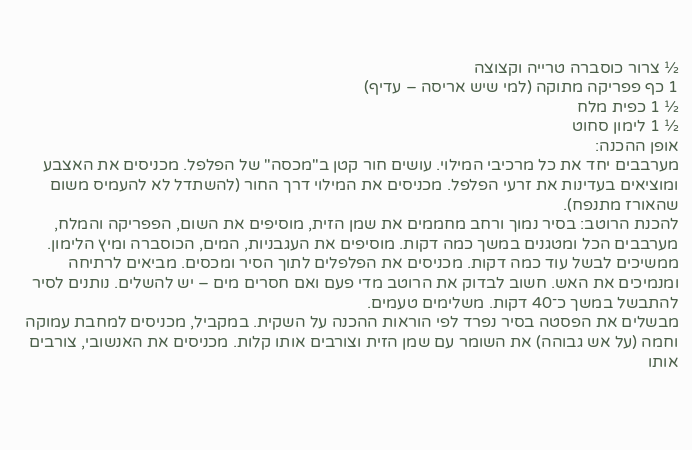½ צרור כוסברה טרייה וקצוצה
1 כף פפריקה מתוקה (למי שיש אריסה – עדיף)
½ 1 כפית מלח
½ 1 לימון סחוט
אופן ההכנה:
מערבבים יחד את כל מרכיבי המילוי. עושים חור קטן ב"מכסה" של הפלפל. מכניסים את האצבע ומוציאים בעדינות את זרעי הפלפל. מכניסים את המילוי דרך החור (להשתדל לא להעמיס משום שהאורז מתנפח).
להכנת הרוטב: בסיר נמוך ורחב מחממים את שמן הזית, מוסיפים את השום, הפפריקה והמלח, מערבבים הכל ומטגנים במשך כמה דקות. מוסיפים את העגבניות, המים, הכוסברה ומיץ הלימון. ממשיכים לבשל עוד כמה דקות. מכניסים את הפלפלים לתוך הסיר ומכסים. מביאים לרתיחה ומנמיכים את האש. חשוב לבדוק את הרוטב מדי פעם ואם חסרים מים – יש להשלים. נותנים לסיר להתבשל במשך כ־40 דקות. משלימים טעמים.
מבשלים את הפסטה בסיר נפרד לפי הוראות ההכנה על השקית. במקביל, מכניסים למחבת עמוקה וחמה (על אש גבוהה) את השומר עם שמן הזית וצורבים אותו קלות. מכניסים את האנשובי, צורבים אותו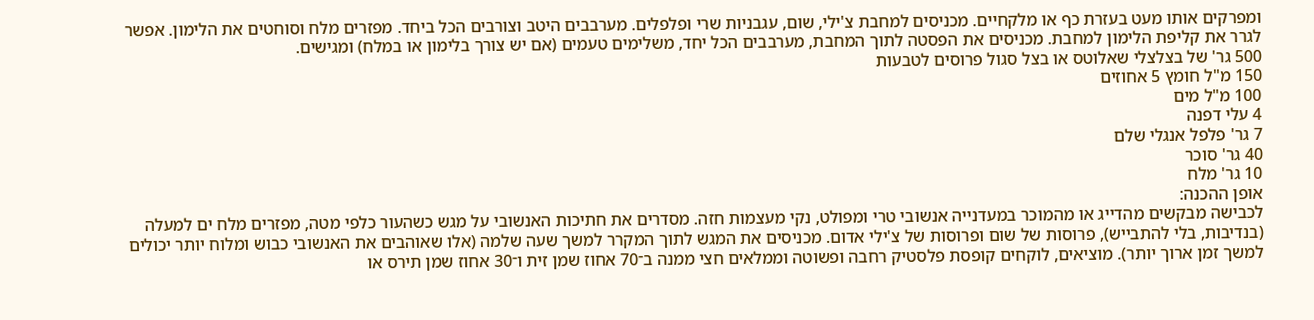ומפרקים אותו מעט בעזרת כף או מלקחיים. מכניסים למחבת צ'ילי, שום, עגבניות שרי ופלפלים. מערבבים היטב וצורבים הכל ביחד. מפזרים מלח וסוחטים את הלימון. אפשר לגרר את קליפת הלימון למחבת. מכניסים את הפסטה לתוך המחבת, מערבבים הכל יחד, משלימים טעמים (אם יש צורך בלימון או במלח) ומגישים.
500 גר' של בצלצלי שאלוטס או בצל סגול פרוסים לטבעות
150 מ"ל חומץ 5 אחוזים
100 מ"ל מים
4 עלי דפנה
7 גר' פלפל אנגלי שלם
40 גר' סוכר
10 גר' מלח
אופן ההכנה:
לכבישה מבקשים מהדייג או מהמוכר במעדנייה אנשובי טרי ומפולט, נקי מעצמות חזה. מסדרים את חתיכות האנשובי על מגש כשהעור כלפי מטה, מפזרים מלח ים למעלה (בנדיבות, בלי להתבייש), פרוסות של שום ופרוסות של צ'ילי אדום. מכניסים את המגש לתוך המקרר למשך שעה שלמה (אלו שאוהבים את האנשובי כבוש ומלוח יותר יכולים למשך זמן ארוך יותר). מוציאים, לוקחים קופסת פלסטיק רחבה ופשוטה וממלאים חצי ממנה ב־70 אחוז שמן זית ו־30 אחוז שמן תירס או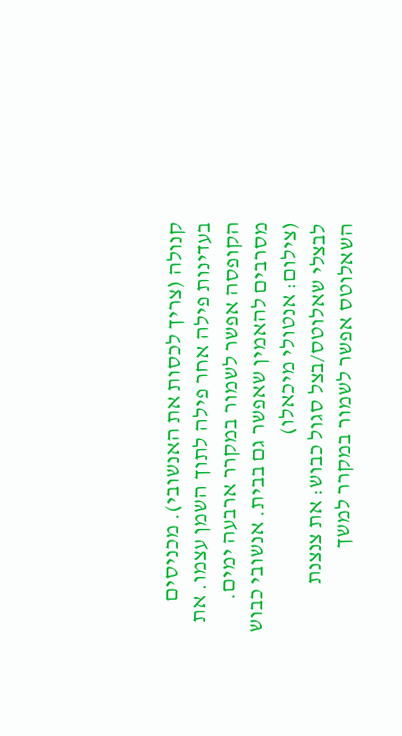קנולה (צריך לכסות את האנשובי). מכניסים בעדינות פילה אחר פילה לתוך השמן עצמו. את הקופסה אפשר לשמור במקרר ארבעה ימים.
מסרבים להאמין שאפשר גם בבית. אנשובי כבוש (צילום: אנטולי מיכאלו)
לבצלי שאלוטס/בצל סגול כבוש: את צנצנת השאלוטס אפשר לשמור במקרר למשך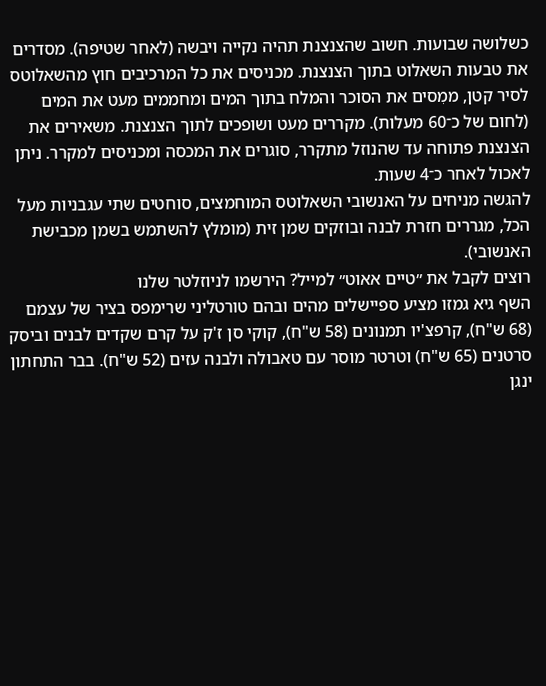כשלושה שבועות. חשוב שהצנצנת תהיה נקייה ויבשה (לאחר שטיפה). מסדרים את טבעות השאלוט בתוך הצנצנת. מכניסים את כל המרכיבים חוץ מהשאלוטס לסיר קטן, ממִסים את הסוכר והמלח בתוך המים ומחממים מעט את המים (לחום של כ־60 מעלות). מקררים מעט ושופכים לתוך הצנצנת. משאירים את הצנצנת פתוחה עד שהנוזל מתקרר, סוגרים את המכסה ומכניסים למקרר. ניתן לאכול לאחר כ־4 שעות.
להגשה מניחים על האנשובי השאלוטס המוחמצים, סוחטים שתי עגבניות מעל הכל, מגררים חזרת לבנה ובוזקים שמן זית (מומלץ להשתמש בשמן מכבישת האנשובי).
רוצים לקבל את ״טיים אאוט״ למייל? הירשמו לניוזלטר שלנו
השף גיא גמזו מציע ספיישלים מהים ובהם טורטליני שרימפס בציר של עצמם (68 ש"ח), קרפצ'יו תמנונים (58 ש"ח), קוקי סן ז'ק על קרם שקדים לבנים וביסק סרטנים (65 ש"ח) וטרטר מוסר עם טאבולה ולבנה עזים (52 ש"ח). בבר התחתון ינגן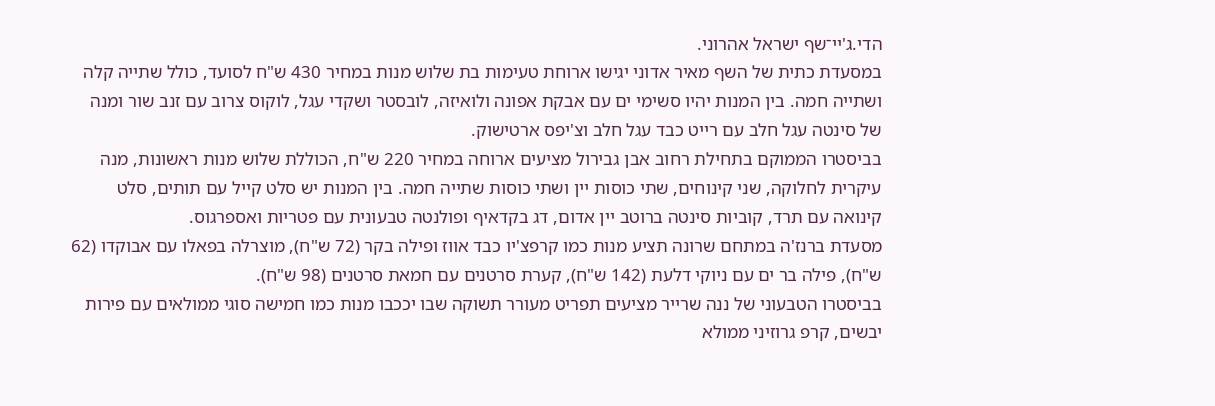הדי.ג'יי־שף ישראל אהרוני.
במסעדת כתית של השף מאיר אדוני יגישו ארוחת טעימות בת שלוש מנות במחיר 430 ש"ח לסועד, כולל שתייה קלה ושתייה חמה. בין המנות יהיו סשימי ים עם אבקת אפונה ולואיזה, לובסטר ושקדי עגל, לוקוס צרוב עם זנב שור ומנה של סינטה עגל חלב עם רייט כבד עגל חלב וצ'יפס ארטישוק.
בביסטרו הממוקם בתחילת רחוב אבן גבירול מציעים ארוחה במחיר 220 ש"ח, הכוללת שלוש מנות ראשונות, מנה עיקרית לחלוקה, שני קינוחים, שתי כוסות יין ושתי כוסות שתייה חמה. בין המנות יש סלט קייל עם תותים, סלט קינואה עם תרד, קוביות סינטה ברוטב יין אדום, דג בקדאיף ופולנטה טבעונית עם פטריות ואספרגוס.
מסעדת ברנז'ה במתחם שרונה תציע מנות כמו קרפצ'יו כבד אווז ופילה בקר (72 ש"ח), מוצרלה בפאלו עם אבוקדו (62 ש"ח), פילה בר ים עם ניוקי דלעת (142 ש"ח), קערת סרטנים עם חמאת סרטנים (98 ש"ח).
בביסטרו הטבעוני של ננה שרייר מציעים תפריט מעורר תשוקה שבו יככבו מנות כמו חמישה סוגי ממולאים עם פירות יבשים, קרפ גרוזיני ממולא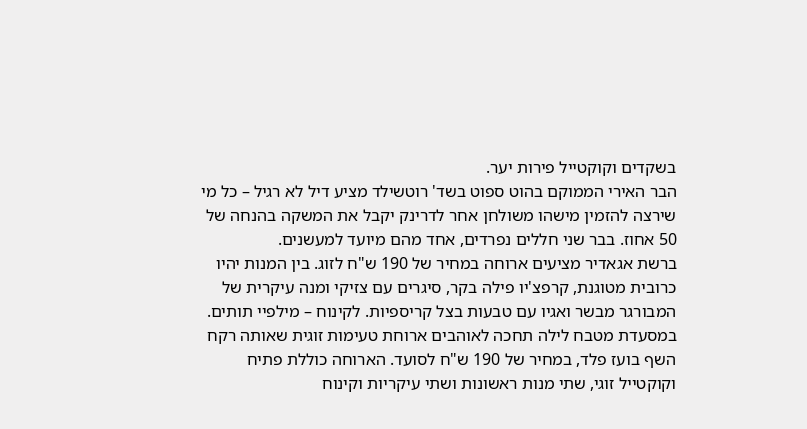בשקדים וקוקטייל פירות יער.
הבר האירי הממוקם בהוט ספוט בשד' רוטשילד מציע דיל לא רגיל – כל מי שירצה להזמין מישהו משולחן אחר לדרינק יקבל את המשקה בהנחה של 50 אחוז. בבר שני חללים נפרדים, אחד מהם מיועד למעשנים.
ברשת אגאדיר מציעים ארוחה במחיר של 190 ש"ח לזוג. בין המנות יהיו כרובית מטוגנת, קרפצ'יו פילה בקר, סיגרים עם צזיקי ומנה עיקרית של המבורגר מבשר ואגיו עם טבעות בצל קריספיות. לקינוח – מילפיי תותים.
במסעדת מטבח לילה תחכה לאוהבים ארוחת טעימות זוגית שאותה רקח השף בועז פלד, במחיר של 190 ש"ח לסועד. הארוחה כוללת פתיח וקוקטייל זוגי, שתי מנות ראשונות ושתי עיקריות וקינוח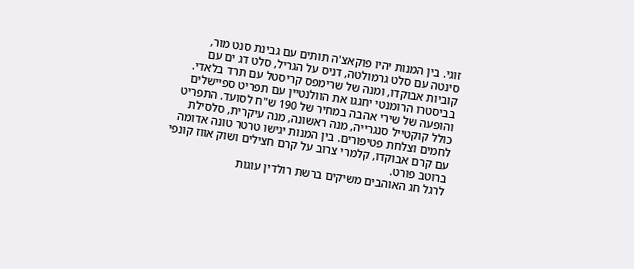זוגי. בין המנות יהיו פוקאצ'ה תותים עם גבינת סנט מור, סינטה עם סלט גרמולטה, דניס על הגריל, סלט דג ים עם קוביות אבוקדו, ומנה של שרימפס קריסטל עם תרד בלאדי.
בביסטרו הרומנטי יחגגו את הוולנטיין עם תפריט ספיישלים והופעה של שירי אהבה במחיר של 190 ש"ח לסועד. התפריט כולל קוקטייל סנגרייה, מנה ראשונה, מנה עיקרית, סלסילת לחמים וצלחת פטיפורים. בין המנות יגישו טרטר טונה אדומה עם קרם אבוקדו, קלמרי צרוב על קרם חצילים ושוק אווז קונפי ברוטב פורט.
לרגל חג האוהבים משיקים ברשת רולדין עוגות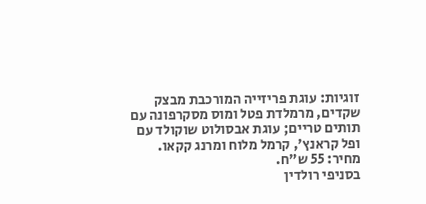זוגיות: עוגת פריזייה המורכבת מבצק שקדים, מרמלדת פטל ומוס מסקרפונה עם תותים טריים; עוגת אבסולוט שוקולד עם ופל קראנץ', קרמל מלוח ומרנג קקאו. מחיר: 55 ש"ח.
בסניפי רולדין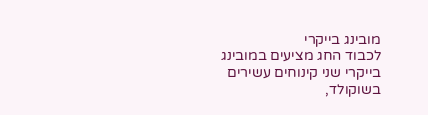מובינג בייקרי
לכבוד החג מציעים במובינג בייקרי שני קינוחים עשירים בשוקולד,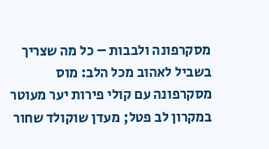מסקרפונה ולבבות – כל מה שצריך בשביל לאהוב מכל הלב: מוס מסקרפונה עם קולי פירות יער מעוטר במקרון לב פטל; מעדן שוקולד שחור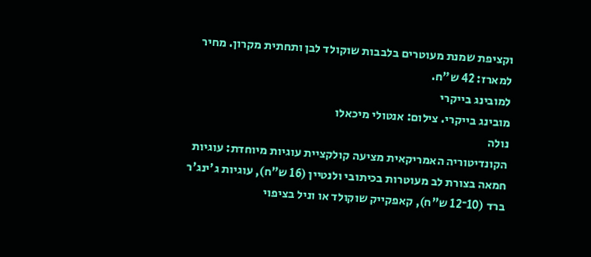וקציפת שמנת מעוטרים בלבבות שוקולד לבן ותחתית מקרון. מחיר למארז: 42 ש"ח.
למובינג בייקרי
מובינג בייקרי. צילום: אנטולי מיכאלו
נולה
הקונדיטוריה האמריקאית מציעה קולקציית עוגיות מיוחדת: עוגיות חמאה בצורת לב מעוטרות בכיתובי ולנטיין (16 ש"ח), עוגיות ג'ינג'ר ברד (10־12 ש"ח), קאפקייק שוקולד או וניל בציפוי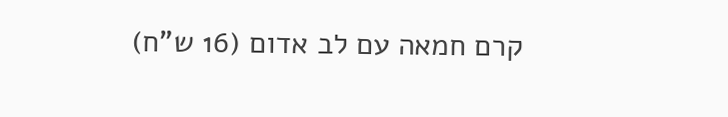קרם חמאה עם לב אדום (16 ש"ח)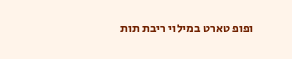ופופ טארט במילוי ריבת תות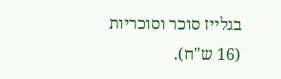בגלייז סוכר וסוכריות (16 ש"ח).